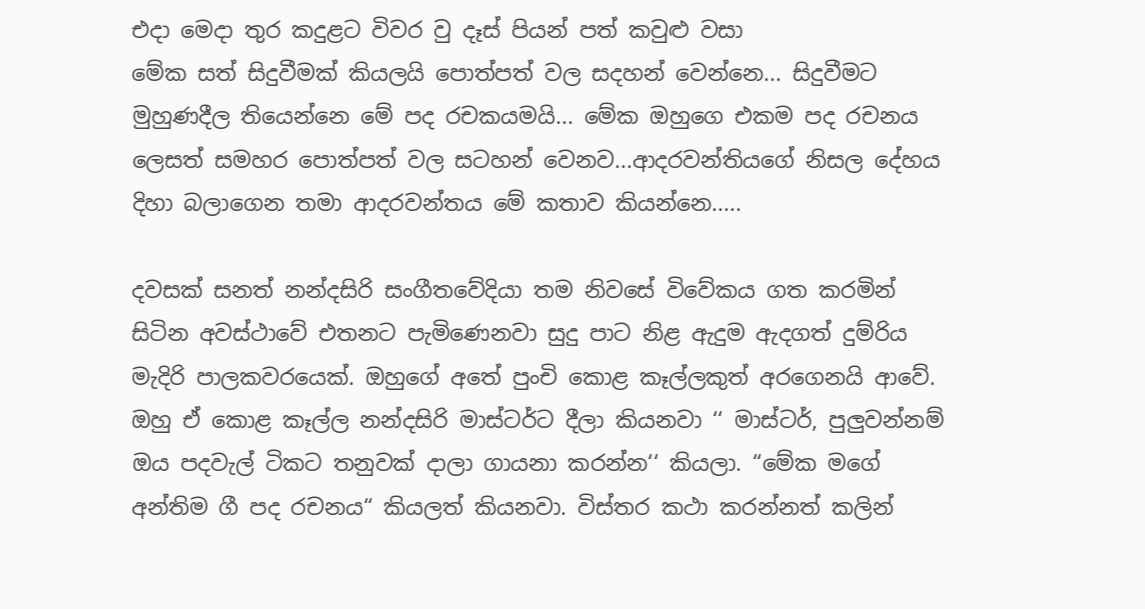එදා මෙදා තුර කදුළට විවර වු දෑස් පියන් පත් කවුළු වසා
මේක සත් සිදුවීමක් කියලයි පොත්පත් වල සදහන් වෙන්නෙ... සිදුවීමට මුහුණදීල තියෙන්නෙ මේ පද රචකයමයි... මේක ඔහුගෙ එකම පද රචනය ලෙසත් සමහර පොත්පත් වල සටහන් වෙනව...ආදරවන්තියගේ නිසල දේහය දිහා බලාගෙන තමා ආදරවන්තය මේ කතාව කියන්නෙ.....

දවසක් සනත් නන්දසිරි සංගීතවේදියා තම නිවසේ විවේකය ගත කරමින් සිටින අවස්ථාවේ එතනට පැමිණෙනවා සුදු පාට නිළ ඇදුම ඇදගත් දුම්රිය මැදිරි පාලකවරයෙක්. ඔහුගේ අතේ පුංචි කොළ කෑල්ලකුත් අරගෙනයි ආවේ. ඔහු ඒ කොළ කෑල්ල නන්දසිරි මාස්ටර්ට දීලා කියනවා ‘‘ මාස්ටර්, පුලුවන්නම් ඔය පදවැල් ටිකට තනුවක් දාලා ගායනා කරන්න‘‘ කියලා. “මේක මගේ අන්තිම ගී පද රචනය“ කියලත් කියනවා. විස්තර කථා කරන්නත් කලින්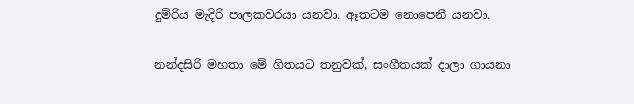දුම්රිය මැදිරි පාලකවරයා යනවා. ඈතටම නොපෙනී යනවා.

නන්දසිරි මහතා මේ ගිතයට තනුවක්, සංගීතයක් දාලා ගායනා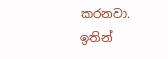කරනවා.
ඉතින්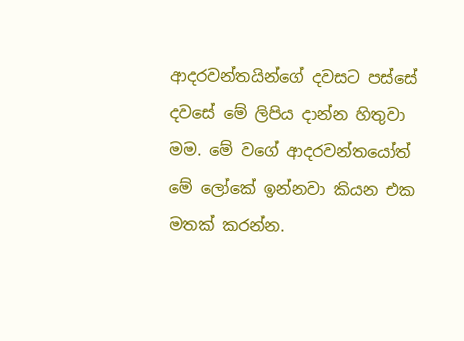ආදරවන්තයින්ගේ දවසට පස්සේ දවසේ මේ ලිපිය දාන්න හිතුවා මම. මේ වගේ ආදරවන්තයෝත් මේ ලෝකේ ඉන්නවා කියන එක මතක් කරන්න.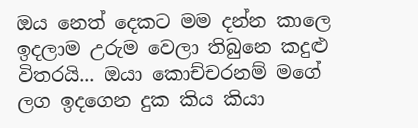ඔය නෙත් දෙකට මම දන්න කාලෙ ඉදලාම උරුම වෙලා තිබුනෙ කදුළු විතරයි... ඔයා කොච්චරනම් මගේ ලග ඉදගෙන දුක කිය කියා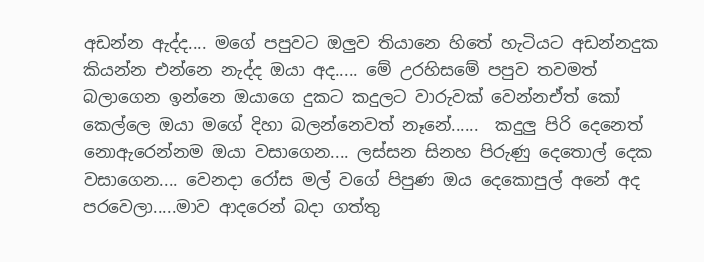අඩන්න ඇද්ද.... මගේ පපුවට ඔලුව තියානෙ හිතේ හැටියට අඩන්නදුක කියන්න එන්නෙ නැද්ද ඔයා අද..... මේ උරහිසමේ පපුව තවමත් බලාගෙන ඉන්නෙ ඔයාගෙ දුකට කදුලට වාරුවක් වෙන්නඒත් කෝ කෙල්ලෙ ඔයා මගේ දිහා බලන්නෙවත් නෑනේ......  කදුලු පිරි දෙනෙත් නොඇරෙන්නම ඔයා වසාගෙන.... ලස්සන සිනහ පිරුණු දෙතොල් දෙක වසාගෙන.... වෙනදා රෝස මල් ‍වගේ පිපුණ ඔය දෙකොපුල් අනේ අද පරවෙලා.....මාව ආදරෙන් බදා ගත්තු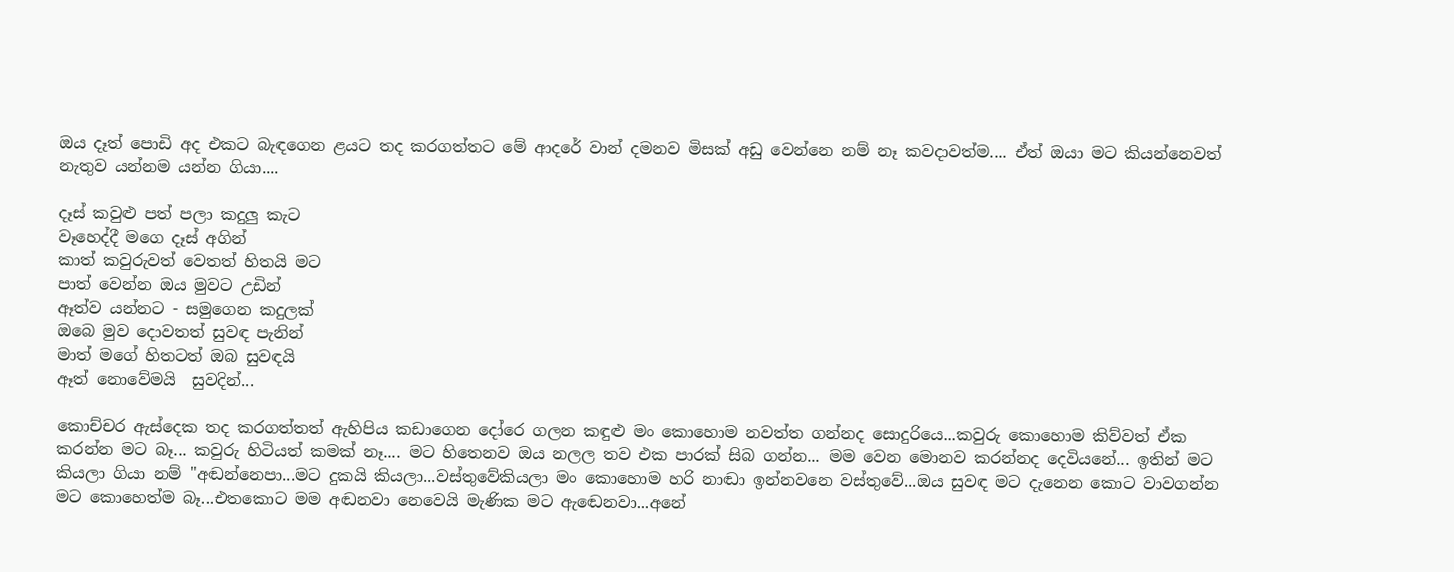ඔය දෑත් පොඩි අද එකට බැඳගෙන ළයට තද කරගත්තට මේ ආදරේ වාන් දමනව මිසක් අඩු වෙන්නෙ නම් නෑ කවදාවත්ම.... ඒත් ඔයා මට කියන්නෙවත් නැතුව යන්නම යන්න ගියා....

දෑස් කවුළු පත් පලා කදුලු කැට
වෑහෙද්දී මගෙ දෑස් අගින්
කාත් කවුරුවත් වෙතත් හිතයි මට
පාත් වෙන්න ඔය මුවට උඩින්
ඈත්ව යන්නට - සමුගෙන කදුලක්
ඔබෙ මුව දොවතත් සුවඳ පැනින්
මාත් මගේ හිතටත් ඔබ සුවඳයි
ඈත් නොවේමයි  සුවදින්...

කොච්චර ඇස්දෙක තද කරගත්තත් ඇහිපිය කඩාගෙන දෝරෙ ගලන කඳුළු මං කොහොම නවත්ත ගන්නද ‍සොදුරියෙ...කවුරු කොහොම කිව්වත් ඒක කරන්න මට බෑ... කවුරු හිටියත් කමක් නෑ.... මට හිතෙනව ඔය නලල තව එක පාරක් සිබ ගන්න... මම වෙන මොනව කරන්නද දෙවියනේ... ඉතින් මට කියලා ගියා නම් "අඬන්නෙපා...මට දුකයි කියලා...වස්තුවේකියලා මං කොහොම හරි නාඬා ඉන්නවනෙ වස්තුවේ...ඔය සුවඳ මට දැනෙන කොට වාවගන්න මට කොහෙත්ම බෑ...එතකොට මම අඬනවා නෙවෙයි මැණික මට ඇඬෙනවා...අනේ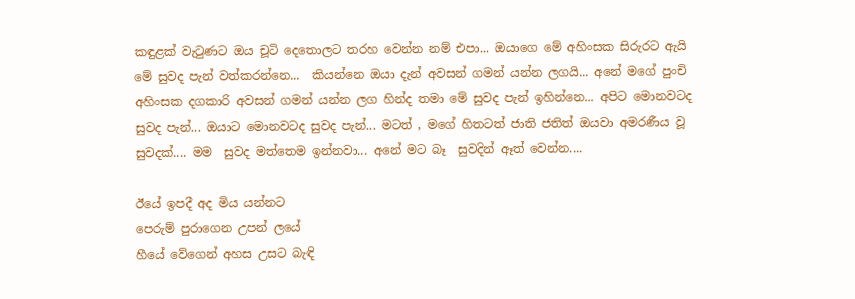කඳුළක් වැටුණට ඔය චූටි දෙතොලට තරහ වෙන්න නම් එපා... ඔයාගෙ මේ අහිංසක සිරුරට ඇයි මේ සුවද පැන් වත්කරන්නෙ...  කියන්නෙ ඔයා දැන් අවසන් ගමන් යන්න ලගයි... අනේ මගේ පුංචි අහිංසක දගකාරි අවසන් ගමන් යන්න ලග හින්ද තමා මේ සුවද පැන් ඉහින්නෙ... අපිට මොනවටද සුවද පැන්... ඔයාට මොනවටද සුවද පැන්... මටත් , මගේ හිතටත් ජාති ජතිත් ඔයවා අමරණීය වූ සුවදක්.... මම  සුවද මත්තෙම ඉන්නවා... අනේ මට බෑ  සුවදින් ඈත් වෙන්න....

ඊයේ ඉපදී අද මිය යන්නට
පෙරුම් පුරාගෙන උපන් ලයේ
හීයේ වේගෙන් අහස උසට බැඳි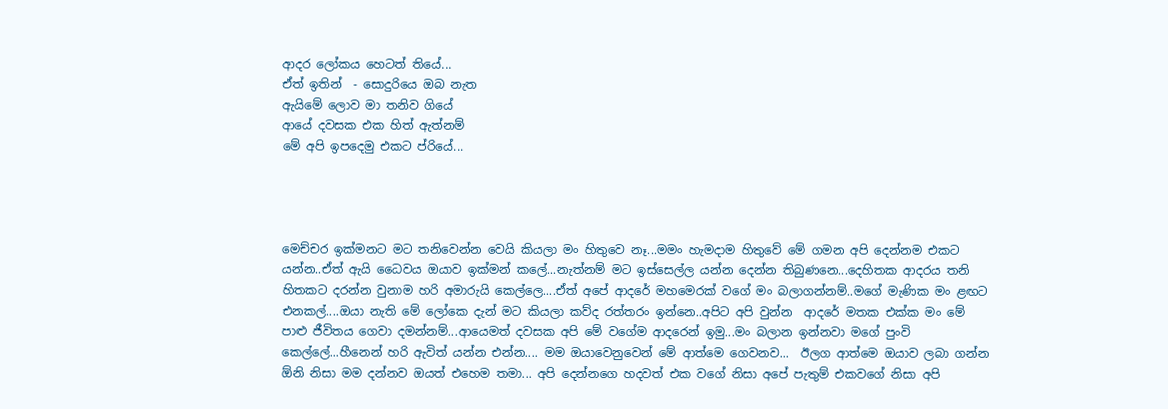ආදර ලෝකය හෙටත් තියේ...
ඒත් ඉතින්  - සොදුරියෙ ඔබ නැත
ඇයිමේ ‍ලොව මා තනිව ගියේ
ආයේ දවසක එක හිත් ඇත්නම්
මේ අපි ඉපදෙමු එකට ප්රියේ...




මෙච්චර ඉක්මනට මට තනිවෙන්න වෙයි කියලා මං හිතුවෙ නෑ...මමං හැමදාම හිතුවේ මේ ගමන අපි දෙන්නම එකට යන්න..ඒත් ඇයි ධෛවය ඔයාව ඉක්මන් කලේ...නැත්නම් මට ඉස්සෙල්ල යන්න දෙන්න තිබුණනෙ...දෙහිතක ආදරය තනි හිතකට දරන්න වුනාම හරි අමාරුයි කෙල්ලෙ....ඒත් අපේ ආදරේ මහමෙරක් වගේ මං බලාගන්නම්..මගේ මැණික මං ළඟට එනකල්....ඔයා නැති මේ ලෝකෙ දැන් මට කියලා කව්ද රත්තරං ඉන්නෙ..අපිට අපි වුන්න  ආදරේ මතක එක්ක මං මේ පාළු ජීවිතය ගෙවා දමන්නම්...ආයෙමත් දවසක අපි මේ වගේම ආදරෙන් ඉමු...මං බලාන ඉන්නවා මගේ පුංවි කෙල්ලේ...හීනෙන් හරි ඇවිත් යන්න එන්න.... මම ඔයාවෙනුවෙන් මේ ආත්මෙ ගෙවනව...  ඊලග ආත්මෙ ඔයාව ලබා ගන්න ඕනි නිසා මම දන්නව ඔයත් එහෙම තමා... අපි දෙන්නගෙ හදවත් එක වගේ නිසා අපේ පැතුම් එකවගේ නිසා අපි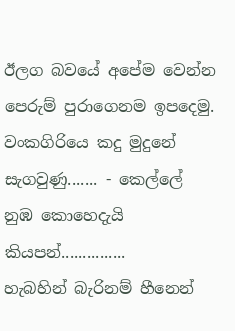ඊලග බවයේ අපේම වෙන්න පෙරුම් පුරාගෙනම ඉපදෙමු.
වංකගිරියෙ කදු මුදුනේ සැගවුණු....... - කෙල්ලේ නුඹ කොහෙදැයි කියපන්...............
හැබහින් බැරිනම් හීනෙන්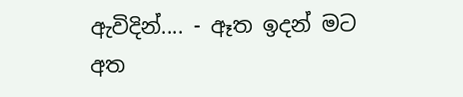ඇවිදින්.... - ඈත ඉදන් මට අත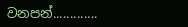වනපන්.............